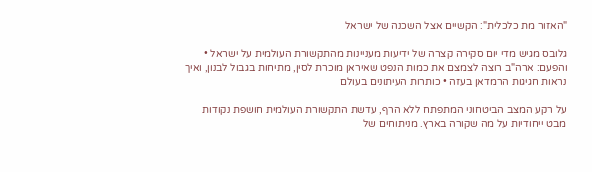"האזור מת כלכלית": הקשיים אצל השכנה של ישראל

גלובס מגיש מדי יום סקירה קצרה של ידיעות מעניינות מהתקשורת העולמית על ישראל • והפעם: ארה"ב רוצה לצמצם את כמות הנפט שאיראן מוכרת לסין, מתיחות בגבול לבנון, ואיך נראות חגיגות הרמדאן בעזה • כותרות העיתונים בעולם

על רקע המצב הביטחוני המתפתח ללא הרף, עדשת התקשורת העולמית חושפת נקודות מבט ייחודיות על מה שקורה בארץ. מניתוחים של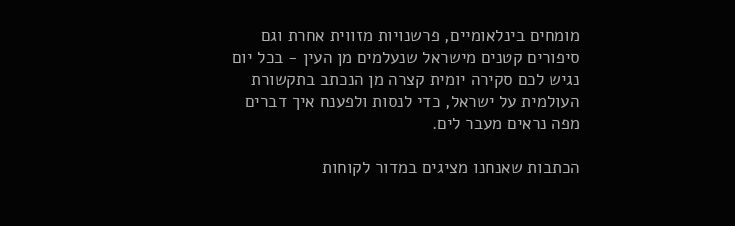מומחים בינלאומיים, פרשנויות מזווית אחרת וגם סיפורים קטנים מישראל שנעלמים מן העין - בכל יום נגיש לכם סקירה יומית קצרה מן הנכתב בתקשורת העולמית על ישראל, כדי לנסות ולפענח איך דברים מפה נראים מעבר לים.

הכתבות שאנחנו מציגים במדור לקוחות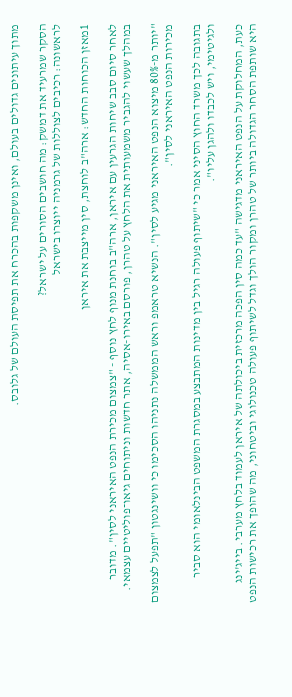מתוך עיתונים גדולים בעולם, ואינן משקפות בהכרח את תפיסת העולם של גלובס.

הסקר שמרעיד את דמשק: מה חושבים הסורים על ישראל?
לראשונה: רכיבים לצוללות של גרמניה ייוצרו בישראל

1מאזן הכוחות החדש: ארה"ב לוחצת, סין מייצבת את איראן

לאחר סיום סבב שיחות הגרעין עם איראן, ארה"ב בוחנת מנוף לחץ נוסף - "צמצום מכירת הנפט האיראני לסין". מדובר במהלך שעשוי להגביר משמעותית את הלחץ על טהרן, פורסם באירו-אסיה, אתר חדשות וניתוחים גיאו־פוליטיים עצמאי.

"יותר מ-80% מיצוא הנפט האיראני מגיע לסין". הנשיא טראמפ וראש הממשלה נתניהו הסכימו כי וושינגטון "תפעל לצמצום מכירות הנפט האיראני לסין".

בתגובה לכך משרד החוץ הסיני אמר כי "שיתוף פעולה רגיל בין מדינות המתבצע במסגרת המשפט הבינלאומי הוא סביר ולגיטימי, ויש לכבדו ולהגן עליו".

כעת, המחלוקת על הנפט האיראני מדגישה "עד כמה סין הפכה מרכזית ביכולתה של איראן לעמוד בלחץ מערבי. בייג'ינג היא שותפת הסחר הגדולה ביותר של טהרן ומקור הולך וגדל לשיתוף פעולה טכנולוגי וביטחוני, מה שהופך את רכישות הנפט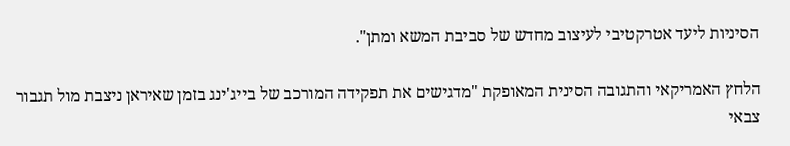הסיניות ליעד אטרקטיבי לעיצוב מחדש של סביבת המשא ומתן".

הלחץ האמריקאי והתגובה הסינית המאופקת "מדגישים את תפקידה המורכב של בייג'ינג בזמן שאיראן ניצבת מול תגבור צבאי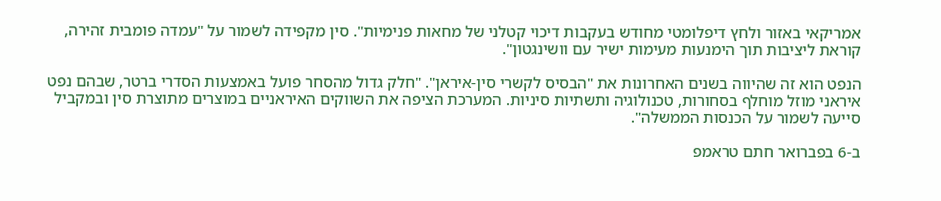אמריקאי באזור ולחץ דיפלומטי מחודש בעקבות דיכוי קטלני של מחאות פנימיות". סין מקפידה לשמור על "עמדה פומבית זהירה, קוראת ליציבות תוך הימנעות מעימות ישיר עם וושינגטון".

הנפט הוא זה שהיווה בשנים האחרונות את "הבסיס לקשרי סין-איראן". "חלק גדול מהסחר פועל באמצעות הסדרי ברטר, שבהם נפט איראני מוזל מוחלף בסחורות, טכנולוגיה ותשתיות סיניות. המערכת הציפה את השווקים האיראניים במוצרים מתוצרת סין ובמקביל סייעה לשמור על הכנסות הממשלה".

ב-6 בפברואר חתם טראמפ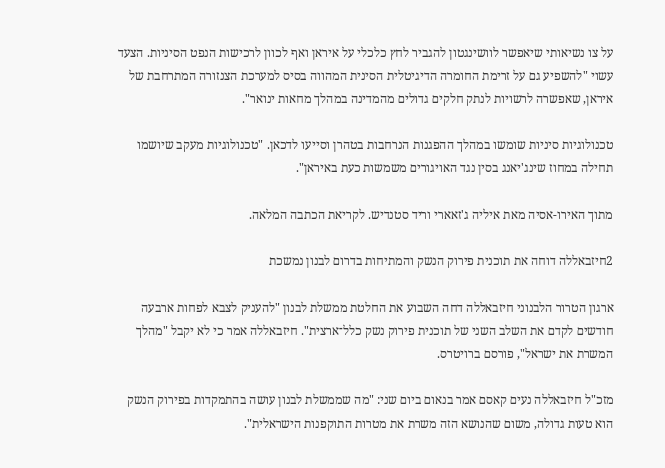על צו נשיאותי שיאפשר לוושינגטון להגביר לחץ כלכלי על איראן ואף לכוון לרכישות הנפט הסיניות. הצעד עשוי "להשפיע גם על זרימת החומרה הדיגיטלית הסינית המהווה בסיס למערכת הצנזורה המתרחבת של איראן, שאפשרה לרשויות לנתק חלקים גדולים מהמדינה במהלך מחאות ינואר".

טכנולוגיות סיניות שומשו במהלך ההפגנות הנרחבות בטהרן וסייעו לדכאן. "טכנולוגיות מעקב שיושמו תחילה במחוז שינג'יאנג בסין נגד האויגורים משמשות כעת באיראן".

מתוך האירו-אסיה מאת איליה ג'זאארי וריד סטנדיש. לקריאת הכתבה המלאה.

2חיזבאללה דוחה את תוכנית פירוק הנשק והמתיחות בדרום לבנון נמשכת

ארגון הטרור הלבנוני חיזבאללה דחה השבוע את החלטת ממשלת לבנון "להעניק לצבא לפחות ארבעה חודשים לקדם את השלב השני של תוכנית פירוק נשק כלל־ארצית". חיזבאללה אמר כי לא יקבל "מהלך המשרת את ישראל", פורסם ברויטרס.

מזכ"ל חיזבאללה נעים קאסם אמר בנאום ביום שני: "מה שממשלת לבנון עושה בהתמקדות בפירוק הנשק הוא טעות גדולה, משום שהנושא הזה משרת את מטרות התוקפנות הישראלית".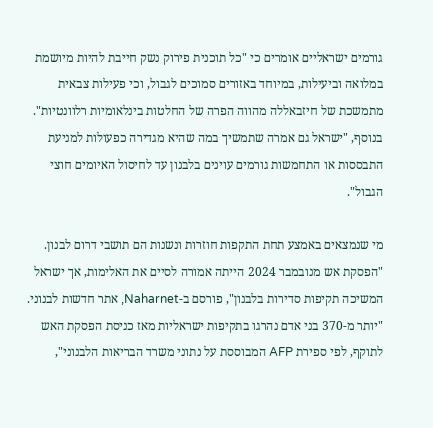גורמים ישראליים אומרים כי "כל תוכנית פירוק נשק חייבת להיות מיושמת במלואה וביעילות, במיוחד באזורים סמוכים לגבול, וכי פעילות צבאית מתמשכת של חיזבאללה מהווה הפרה של החלטות בינלאומיות רלוונטיות". בנוסף, "ישראל גם אמרה שתמשיך במה שהיא מגדירה כפעולות למניעת התבססות או התחמשות גורמים עוינים בלבנון עד לחיסול האיומים חוצי הגבול".

מי שנמצאים באמצע תחת התקפות חוזרות ונשנות הם תושבי דרום לבנון. "הפסקת אש מנובמבר 2024 הייתה אמורה לסיים את האלימות, אך ישראל המשיכה תקיפות סדירות בלבנון", פורסם ב-Naharnet, אתר חדשות לבנוני. "יותר מ-370 בני אדם נהרגו בתקיפות ישראליות מאז כניסת הפסקת האש לתוקף, לפי ספירת AFP המבוססת על נתוני משרד הבריאות הלבנוני",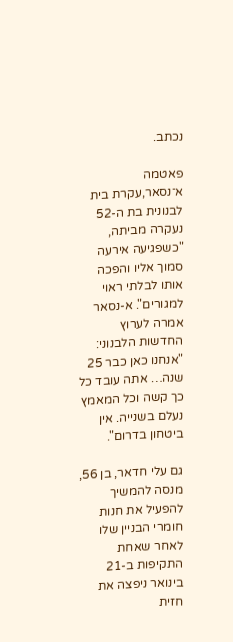נכתב.

פאטמה א־נסאר,עקרת בית לבנונית בת ה-52 נעקרה מביתה, "כשפגיעה אירעה סמוך אליו והפכה אותו לבלתי ראוי למגורים". א-נסאר אמרה לערוץ החדשות הלבנוני: "אנחנו כאן כבר 25 שנה… אתה עובד כל כך קשה וכל המאמץ נעלם בשנייה. אין ביטחון בדרום".

גם עלי חדאר, בן 56, מנסה להמשיך להפעיל את חנות חומרי הבניין שלו לאחר שאחת התקיפות ב-21 בינואר ניפצה את חזית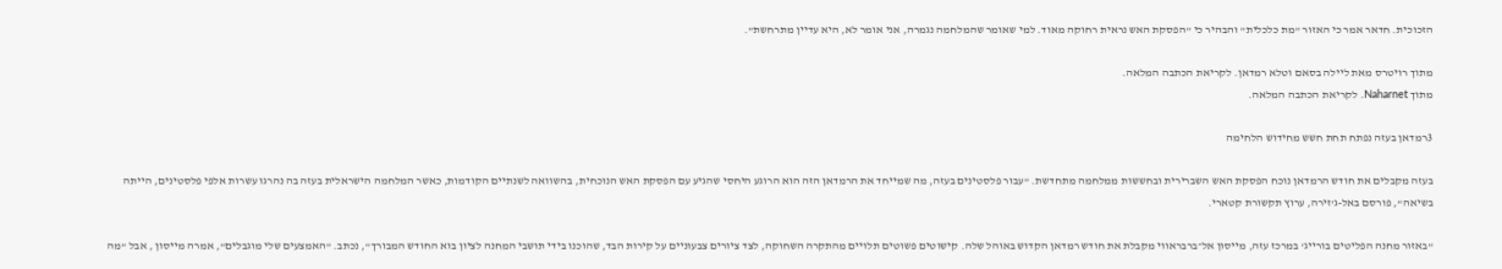הזכוכית. חדאר אמר כי האזור "מת כלכלית" והבהיר כי "הפסקת האש נראית רחוקה מאוד. למי שאומר שהמלחמה נגמרה, אני אומר לא, היא עדיין מתרחשת".

מתוך רויטרס מאת ליילה בסאם וטלא רמדאן. לקריאת הכתבה המלאה.
מתוך Naharnet. לקריאת הכתבה המלאה.

3רמדאן בעזה נפתח תחת חשש מחידוש הלחימה

בעזה מקבלים את חודש הרמדאן נוכח הפסקת האש השברירית ובחששות ממלחמה מתחדשת. "עבור פלסטינים בעזה, מה שמייחד את הרמדאן הזה הוא הרוגע היחסי שהגיע עם הפסקת האש הנוכחית, בהשוואה לשנתיים הקודמות, כאשר המלחמה הישראלית בעזה בה נהרגו עשרות אלפי פלסטינים, הייתה בשיאה", פורסם באל-ג'זירה, ערוץ תקשורת קטארי.

"באזור מחנה הפליטים בורייג' במרכז עזה, מייסון אל־ברבראווי מקבלת את חודש רמדאן הקדוש באוהל שלה. קישוטים פשוטים תלויים מהתקרה השחוקה, לצד ציורים צבעוניים על קירות הבד, שהוכנו בידי תושבי המחנה לציון בוא החודש המבורך", נכתב. "האמצעים שלי מוגבלים", אמרה מייסון , אבל "מה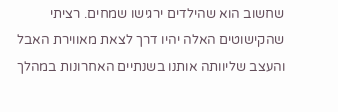שחשוב הוא שהילדים ירגישו שמחים. רציתי שהקישוטים האלה יהיו דרך לצאת מאווירת האבל והעצב שליוותה אותנו בשנתיים האחרונות במהלך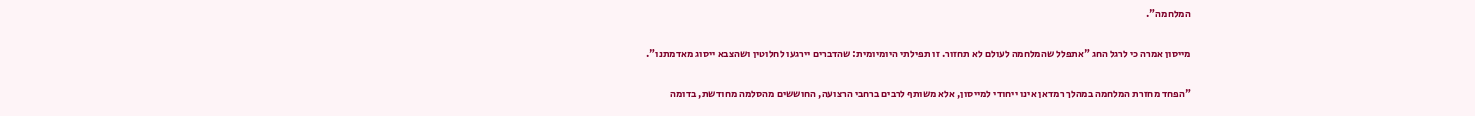המלחמה".

מייסון אמרה כי לרגל החג "אתפלל שהמלחמה לעולם לא תחזור. זו תפילתי היומיומית: שהדברים יירגעו לחלוטין ושהצבא ייסוג מאדמתנו".

"הפחד מחזרת המלחמה במהלך רמדאן אינו ייחודי למייסון, אלא משותף לרבים ברחבי הרצועה, החוששים מהסלמה מחודשת, בדומה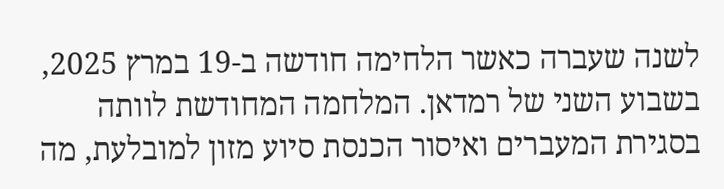לשנה שעברה כאשר הלחימה חודשה ב-19 במרץ 2025, בשבוע השני של רמדאן. המלחמה המחודשת לוותה בסגירת המעברים ואיסור הכנסת סיוע מזון למובלעת, מה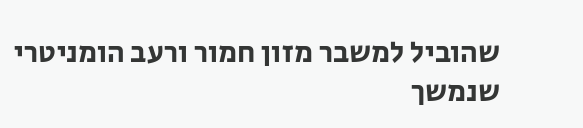שהוביל למשבר מזון חמור ורעב הומניטרי שנמשך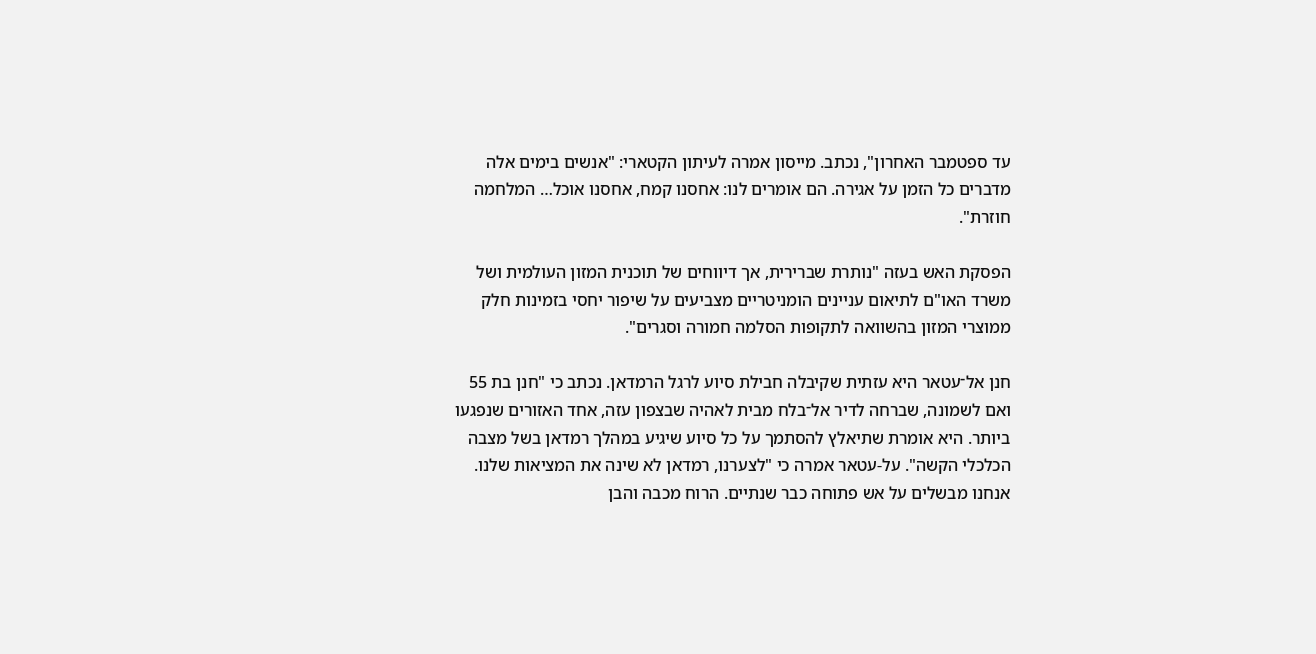עד ספטמבר האחרון", נכתב. מייסון אמרה לעיתון הקטארי: "אנשים בימים אלה מדברים כל הזמן על אגירה. הם אומרים לנו: אחסנו קמח, אחסנו אוכל… המלחמה חוזרת".

הפסקת האש בעזה "נותרת שברירית, אך דיווחים של תוכנית המזון העולמית ושל משרד האו"ם לתיאום עניינים הומניטריים מצביעים על שיפור יחסי בזמינות חלק ממוצרי המזון בהשוואה לתקופות הסלמה חמורה וסגרים".

חנן אל־עטאר היא עזתית שקיבלה חבילת סיוע לרגל הרמדאן. נכתב כי "חנן בת 55 ואם לשמונה, שברחה לדיר אל־בלח מבית לאהיה שבצפון עזה, אחד האזורים שנפגעו ביותר. היא אומרת שתיאלץ להסתמך על כל סיוע שיגיע במהלך רמדאן בשל מצבה הכלכלי הקשה". על-עטאר אמרה כי "לצערנו, רמדאן לא שינה את המציאות שלנו. אנחנו מבשלים על אש פתוחה כבר שנתיים. הרוח מכבה והבן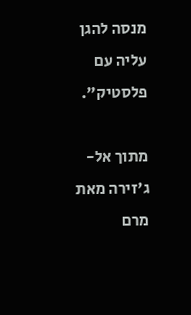מנסה להגן עליה עם פלסטיק".

מתוך אל-ג'זירה מאת מרם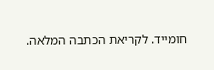חומייד. לקריאת הכתבה המלאה.